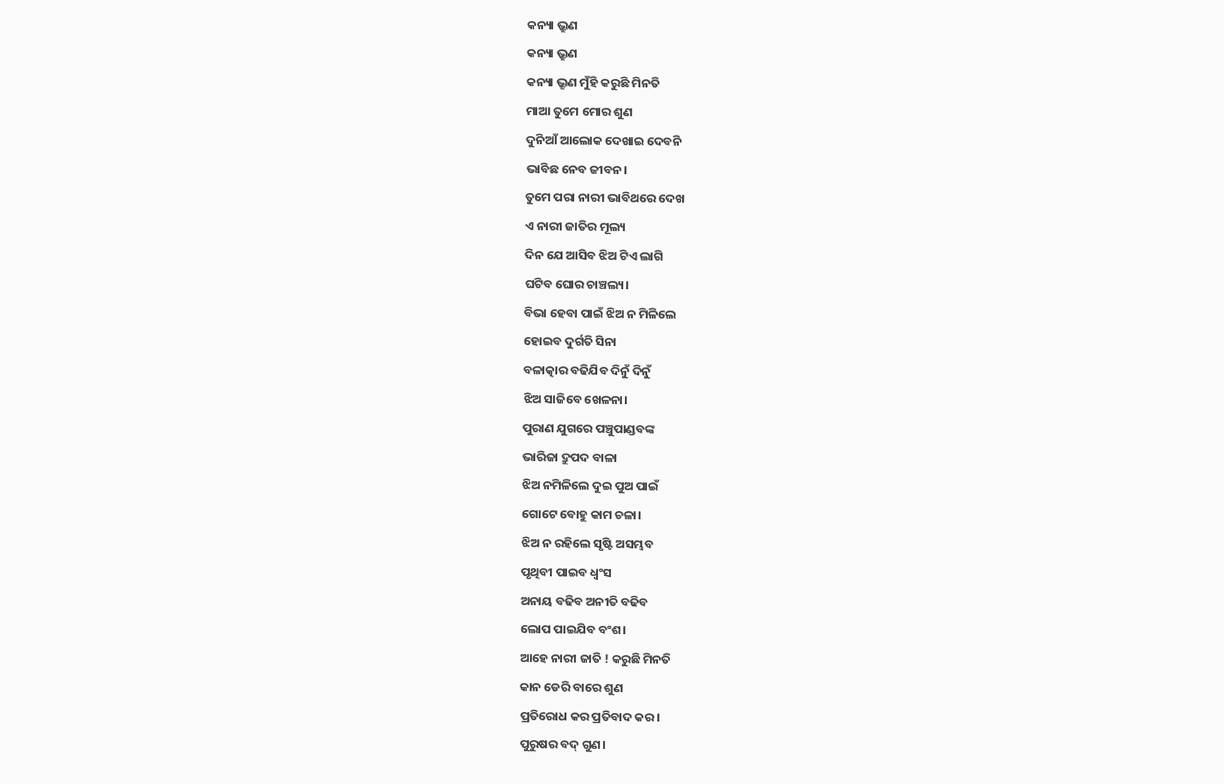କନ୍ୟା ଭ୍ରୁଣ
କନ୍ୟା ଭ୍ରୁଣ
କନ୍ୟା ଭ୍ରୂଣ ମୁଁହି କରୁଛି ମିନତି
ମାଆ ତୁମେ ମୋର ଶୁଣ
ଦୁନିଆଁ ଆଲୋକ ଦେଖାଇ ଦେବନି
ଭାବିଛ ନେବ ଜୀବନ।
ତୁମେ ପରା ନାରୀ ଭାବିଥରେ ଦେଖ
ଏ ନାରୀ ଜାତିର ମୂଲ୍ୟ
ଦିନ ଯେ ଆସିବ ଝିଅ ଟିଏ ଲାଗି
ଘଟିବ ଘୋର ଚାଞ୍ଚଲ୍ୟ।
ବିଭା ହେବା ପାଇଁ ଝିଅ ନ ମିଳିଲେ
ହୋଇବ ଦୁର୍ଗତି ସିନା
ବଳାତ୍କାର ବଢିଯିବ ଦିନୁଁ ଦିନୁଁ
ଝିଅ ସାଜିବେ ଖେଳନା।
ପୁରାଣ ଯୁଗରେ ପଞ୍ଚୁପାଣ୍ଡବଙ୍କ
ଭାରିଜା ଦ୍ରୁପଦ ବାଳା
ଝିଅ ନମିଳିଲେ ଦୁଇ ପୁଅ ପାଇଁ
ଗୋଟେ ବୋହୁ କାମ ଚଳା।
ଝିଅ ନ ରହିଲେ ସୃଷ୍ଟି ଅସମ୍ଭବ
ପୃଥିବୀ ପାଇବ ଧ୍ୱଂସ
ଅନାୟ ବଢିବ ଅନୀତି ବଢିବ
ଲୋପ ପାଇଯିବ ବଂଶ।
ଆହେ ନାରୀ ଜାତି ! କରୁଛି ମିନତି
କାନ ଡେରି ବାରେ ଶୁଣ
ପ୍ରତିରୋଧ କର ପ୍ରତିବାଦ କର।
ପୁରୁଷର ବଦ୍ ଗୁଣ।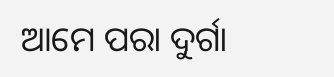ଆମେ ପରା ଦୁର୍ଗା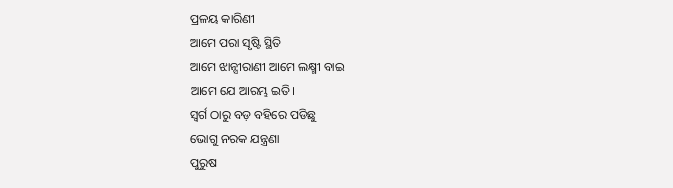ପ୍ରଳୟ କାରିଣୀ
ଆମେ ପରା ସୃଷ୍ଟି ସ୍ଥିତି
ଆମେ ଝାନ୍ସୀରାଣୀ ଆମେ ଲକ୍ଷ୍ମୀ ବାଇ
ଆମେ ଯେ ଆରମ୍ଭ ଇତି।
ସ୍ୱର୍ଗ ଠାରୁ ବଡ଼ ବହିରେ ପଡିଛୁ
ଭୋଗୁ ନରକ ଯନ୍ତ୍ରଣା
ପୁରୁଷ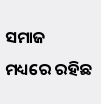ସମାଜ ମଧ୍ୟରେ ରହିଛ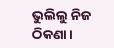ଭୁଲିଲୁ ନିଜ ଠିକଣା।